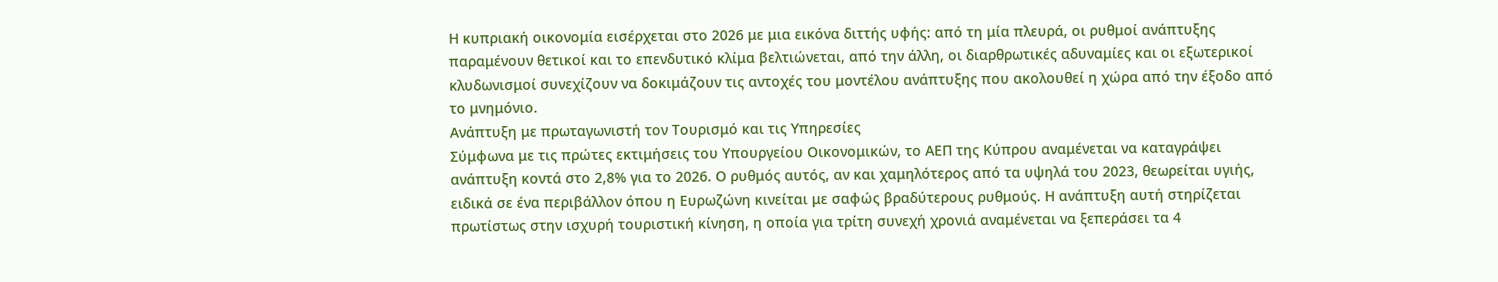Η κυπριακή οικονομία εισέρχεται στο 2026 με μια εικόνα διττής υφής: από τη μία πλευρά, οι ρυθμοί ανάπτυξης παραμένουν θετικοί και το επενδυτικό κλίμα βελτιώνεται, από την άλλη, οι διαρθρωτικές αδυναμίες και οι εξωτερικοί κλυδωνισμοί συνεχίζουν να δοκιμάζουν τις αντοχές του μοντέλου ανάπτυξης που ακολουθεί η χώρα από την έξοδο από το μνημόνιο.
Ανάπτυξη με πρωταγωνιστή τον Τουρισμό και τις Υπηρεσίες
Σύμφωνα με τις πρώτες εκτιμήσεις του Υπουργείου Οικονομικών, το ΑΕΠ της Κύπρου αναμένεται να καταγράψει ανάπτυξη κοντά στο 2,8% για το 2026. Ο ρυθμός αυτός, αν και χαμηλότερος από τα υψηλά του 2023, θεωρείται υγιής, ειδικά σε ένα περιβάλλον όπου η Ευρωζώνη κινείται με σαφώς βραδύτερους ρυθμούς. Η ανάπτυξη αυτή στηρίζεται πρωτίστως στην ισχυρή τουριστική κίνηση, η οποία για τρίτη συνεχή χρονιά αναμένεται να ξεπεράσει τα 4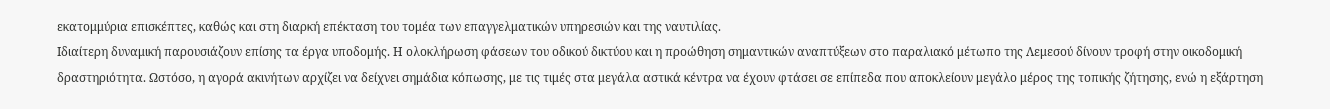εκατομμύρια επισκέπτες, καθώς και στη διαρκή επέκταση του τομέα των επαγγελματικών υπηρεσιών και της ναυτιλίας.
Ιδιαίτερη δυναμική παρουσιάζουν επίσης τα έργα υποδομής. Η ολοκλήρωση φάσεων του οδικού δικτύου και η προώθηση σημαντικών αναπτύξεων στο παραλιακό μέτωπο της Λεμεσού δίνουν τροφή στην οικοδομική δραστηριότητα. Ωστόσο, η αγορά ακινήτων αρχίζει να δείχνει σημάδια κόπωσης, με τις τιμές στα μεγάλα αστικά κέντρα να έχουν φτάσει σε επίπεδα που αποκλείουν μεγάλο μέρος της τοπικής ζήτησης, ενώ η εξάρτηση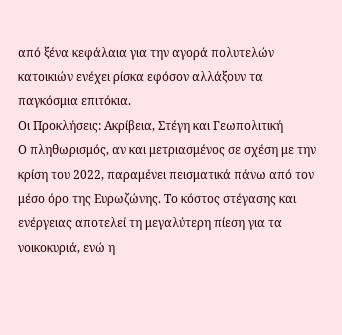από ξένα κεφάλαια για την αγορά πολυτελών κατοικιών ενέχει ρίσκα εφόσον αλλάξουν τα παγκόσμια επιτόκια.
Οι Προκλήσεις: Ακρίβεια, Στέγη και Γεωπολιτική
Ο πληθωρισμός, αν και μετριασμένος σε σχέση με την κρίση του 2022, παραμένει πεισματικά πάνω από τον μέσο όρο της Ευρωζώνης. Το κόστος στέγασης και ενέργειας αποτελεί τη μεγαλύτερη πίεση για τα νοικοκυριά, ενώ η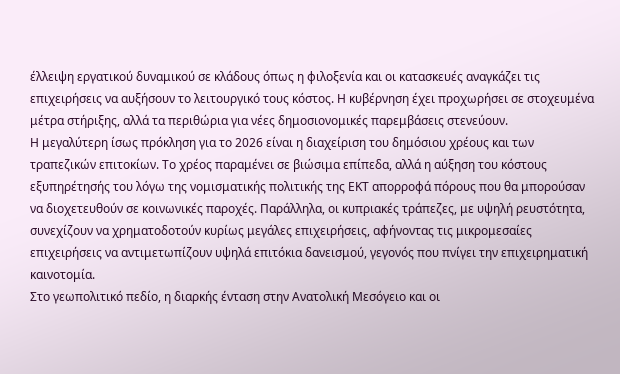έλλειψη εργατικού δυναμικού σε κλάδους όπως η φιλοξενία και οι κατασκευές αναγκάζει τις επιχειρήσεις να αυξήσουν το λειτουργικό τους κόστος. Η κυβέρνηση έχει προχωρήσει σε στοχευμένα μέτρα στήριξης, αλλά τα περιθώρια για νέες δημοσιονομικές παρεμβάσεις στενεύουν.
Η μεγαλύτερη ίσως πρόκληση για το 2026 είναι η διαχείριση του δημόσιου χρέους και των τραπεζικών επιτοκίων. Το χρέος παραμένει σε βιώσιμα επίπεδα, αλλά η αύξηση του κόστους εξυπηρέτησής του λόγω της νομισματικής πολιτικής της ΕΚΤ απορροφά πόρους που θα μπορούσαν να διοχετευθούν σε κοινωνικές παροχές. Παράλληλα, οι κυπριακές τράπεζες, με υψηλή ρευστότητα, συνεχίζουν να χρηματοδοτούν κυρίως μεγάλες επιχειρήσεις, αφήνοντας τις μικρομεσαίες επιχειρήσεις να αντιμετωπίζουν υψηλά επιτόκια δανεισμού, γεγονός που πνίγει την επιχειρηματική καινοτομία.
Στο γεωπολιτικό πεδίο, η διαρκής ένταση στην Ανατολική Μεσόγειο και οι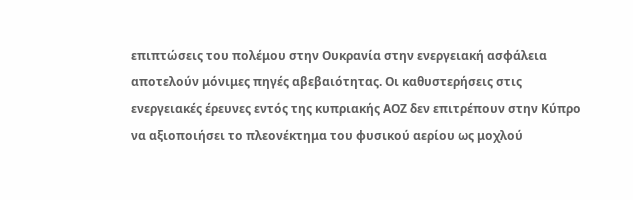επιπτώσεις του πολέμου στην Ουκρανία στην ενεργειακή ασφάλεια αποτελούν μόνιμες πηγές αβεβαιότητας. Οι καθυστερήσεις στις ενεργειακές έρευνες εντός της κυπριακής ΑΟΖ δεν επιτρέπουν στην Κύπρο να αξιοποιήσει το πλεονέκτημα του φυσικού αερίου ως μοχλού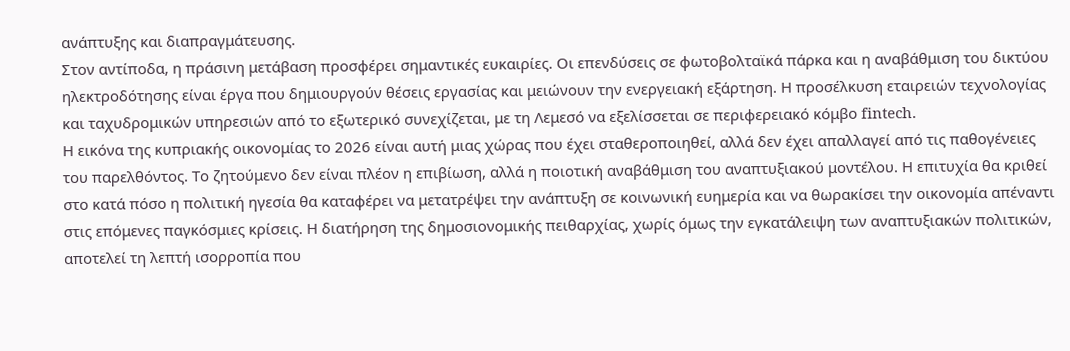ανάπτυξης και διαπραγμάτευσης.
Στον αντίποδα, η πράσινη μετάβαση προσφέρει σημαντικές ευκαιρίες. Οι επενδύσεις σε φωτοβολταϊκά πάρκα και η αναβάθμιση του δικτύου ηλεκτροδότησης είναι έργα που δημιουργούν θέσεις εργασίας και μειώνουν την ενεργειακή εξάρτηση. Η προσέλκυση εταιρειών τεχνολογίας και ταχυδρομικών υπηρεσιών από το εξωτερικό συνεχίζεται, με τη Λεμεσό να εξελίσσεται σε περιφερειακό κόμβο fintech.
Η εικόνα της κυπριακής οικονομίας το 2026 είναι αυτή μιας χώρας που έχει σταθεροποιηθεί, αλλά δεν έχει απαλλαγεί από τις παθογένειες του παρελθόντος. Το ζητούμενο δεν είναι πλέον η επιβίωση, αλλά η ποιοτική αναβάθμιση του αναπτυξιακού μοντέλου. Η επιτυχία θα κριθεί στο κατά πόσο η πολιτική ηγεσία θα καταφέρει να μετατρέψει την ανάπτυξη σε κοινωνική ευημερία και να θωρακίσει την οικονομία απέναντι στις επόμενες παγκόσμιες κρίσεις. Η διατήρηση της δημοσιονομικής πειθαρχίας, χωρίς όμως την εγκατάλειψη των αναπτυξιακών πολιτικών, αποτελεί τη λεπτή ισορροπία που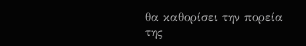θα καθορίσει την πορεία της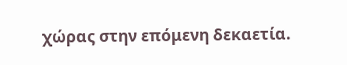χώρας στην επόμενη δεκαετία.